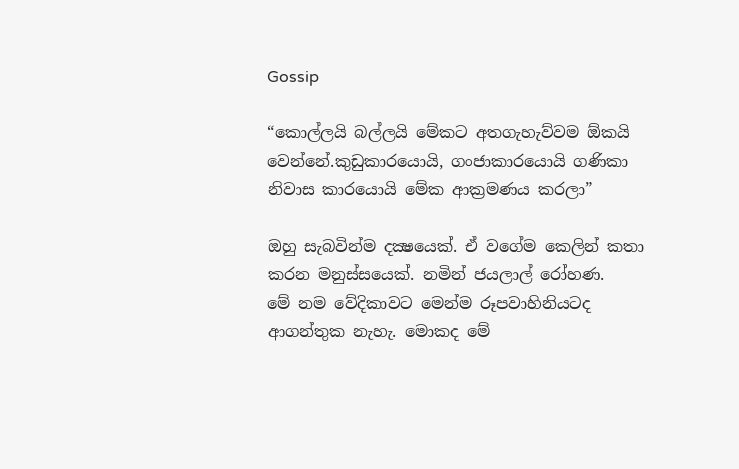Gossip

“කොල්ලයි බල්ලයි මේකට අතගැහැව්වම ඕකයි වෙන්නේ.කුඩුකාරයොයි, ගංජාකාරයොයි ගණිකා නිවාස කාරයොයි මේක ආක්‍රමණය කරලා”

ඔහු සැබවින්ම දක්‍ෂයෙක්. ඒ වගේම කෙලින් කතා කරන මනුස්සයෙක්. නමින් ජයලාල් රෝහණ.
මේ නම වේදිකාවට මෙන්ම රූපවාහිනියටද ආගන්තුක නැහැ. මොකද මේ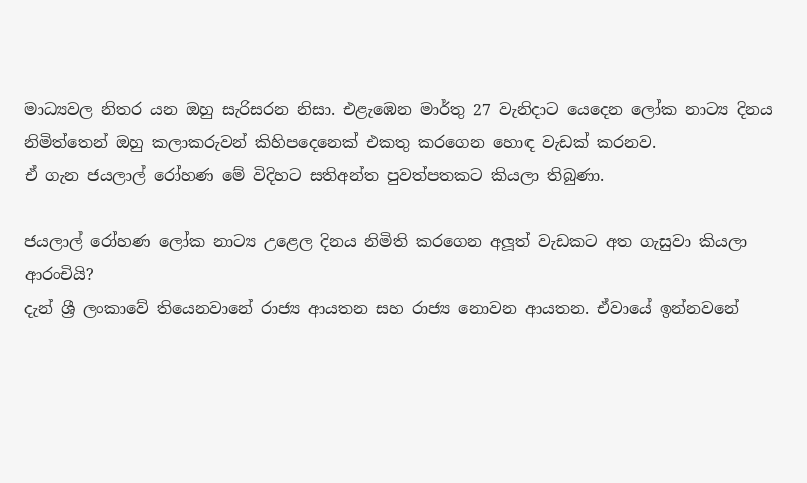මාධ්‍යවල නිතර යන ඔහු සැරිසරන නිසා. එළැඹෙන මාර්තු 27 වැනිදාට යෙදෙන ලෝක නාට්‍ය දිනය නිමිත්තෙන් ඔහු කලාකරුවන් කිහිපදෙනෙක් එකතු කරගෙන හොඳ වැඩක් කරනව.
ඒ ගැන ජයලාල් රෝහණ මේ විදිහට සතිඅන්ත පුවත්පතකට කියලා තිබුණා.

ජයලාල් රෝහණ ලෝක නාට්‍ය උළෙල දිනය නිමිති කරගෙන අලූත් වැඩකට අත ගැසුවා කියලා ආරංචියි?
දැන් ශ්‍රී ලංකාවේ තියෙනවානේ රාජ්‍ය ආයතන සහ රාජ්‍ය නොවන ආයතන. ඒවායේ ඉන්නවනේ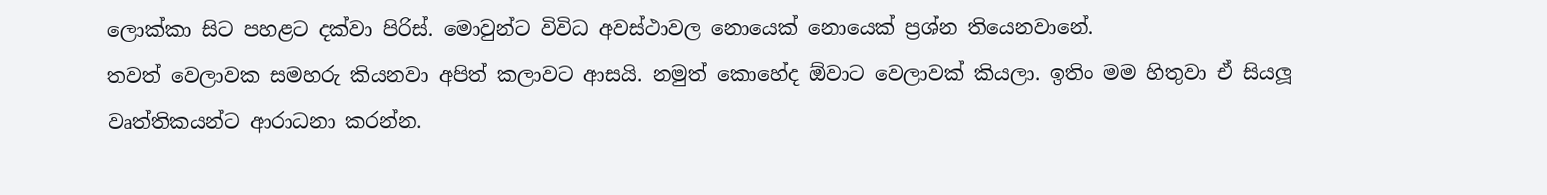ලොක්කා සිට පහළට දක්වා පිරිස්. මොවුන්ට විවිධ අවස්ථාවල නොයෙක් නොයෙක් ප්‍රශ්න තියෙනවානේ.
තවත් වෙලාවක සමහරු කියනවා අපිත් කලාවට ආසයි. නමුත් කොහේද ඕවාට වෙලාවක් කියලා. ඉතිං මම හිතුවා ඒ සියලූ වෘත්තිකයන්ට ආරාධනා කරන්න.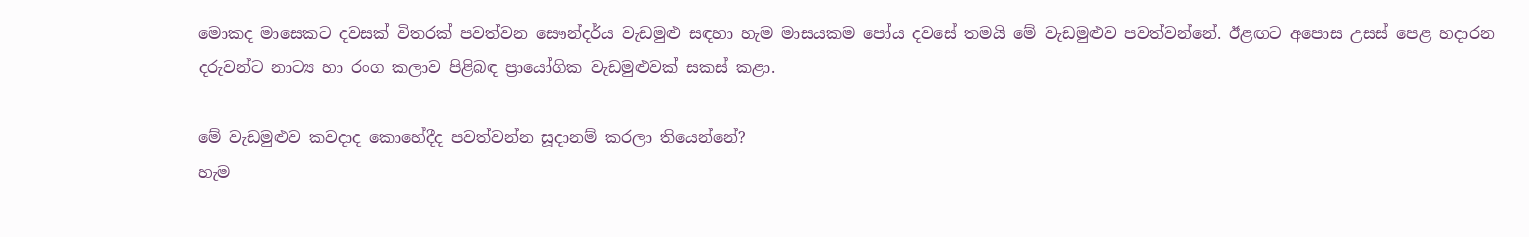මොකද මාසෙකට දවසක් විතරක් පවත්වන සෞන්දර්ය වැඩමුළු සඳහා හැම මාසයකම පෝය දවසේ තමයි මේ වැඩමුළුව පවත්වන්නේ. ඊළඟට අපොස උසස් පෙළ හදාරන දරුවන්ට නාට්‍ය හා රංග කලාව පිළිබඳ ප්‍රායෝගික වැඩමුළුවක් සකස් කළා.

මේ වැඩමුළුව කවදාද කොහේදීද පවත්වන්න සූදානම් කරලා තියෙන්නේ?
හැම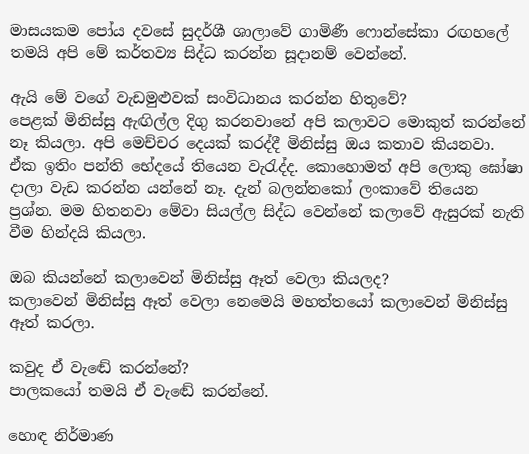මාසයකම පෝය දවසේ සුදර්ශී ශාලාවේ ගාමිණී ෆොන්සේකා රඟහලේ තමයි අපි මේ කර්තව්‍ය සිද්ධ කරන්න සූදානම් වෙන්නේ.

ඇයි මේ වගේ වැඩමුළුවක් සංවිධානය කරන්න හිතුවේ?
පෙළක් මිනිස්සු ඇඟිල්ල දිගු කරනවානේ අපි කලාවට මොකුත් කරන්නේ නෑ කියලා. අපි මෙච්චර දෙයක් කරද්දී මිනිස්සු ඔය කතාව කියනවා. ඒක ඉතිං පන්ති භේදයේ තියෙන වැරැද්ද. කොහොමත් අපි ලොකු ඝෝෂා දාලා වැඩ කරන්න යන්නේ නෑ. දැන් බලන්නකෝ ලංකාවේ තියෙන ප්‍රශ්න. මම හිතනවා මේවා සියල්ල සිද්ධ වෙන්නේ කලාවේ ඇසුරක් නැති වීම හින්දයි කියලා.

ඔබ කියන්නේ කලාවෙන් මිනිස්සු ඈත් වෙලා කියලද?
කලාවෙන් මිනිස්සු ඈත් වෙලා නෙමෙයි මහත්තයෝ කලාවෙන් මිනිස්සු ඈත් කරලා.

කවුද ඒ වැඬේ කරන්නේ?
පාලකයෝ තමයි ඒ වැඬේ කරන්නේ.

හොඳ නිර්මාණ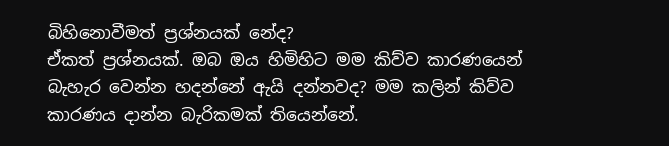බිහිනොවීමත් ප්‍රශ්නයක් නේද?
ඒකත් ප්‍රශ්නයක්. ඔබ ඔය හිමිහිට මම කිව්ව කාරණයෙන් බැහැර වෙන්න හදන්නේ ඇයි දන්නවද? මම කලින් කිව්ව කාරණය දාන්න බැරිකමක් තියෙන්නේ.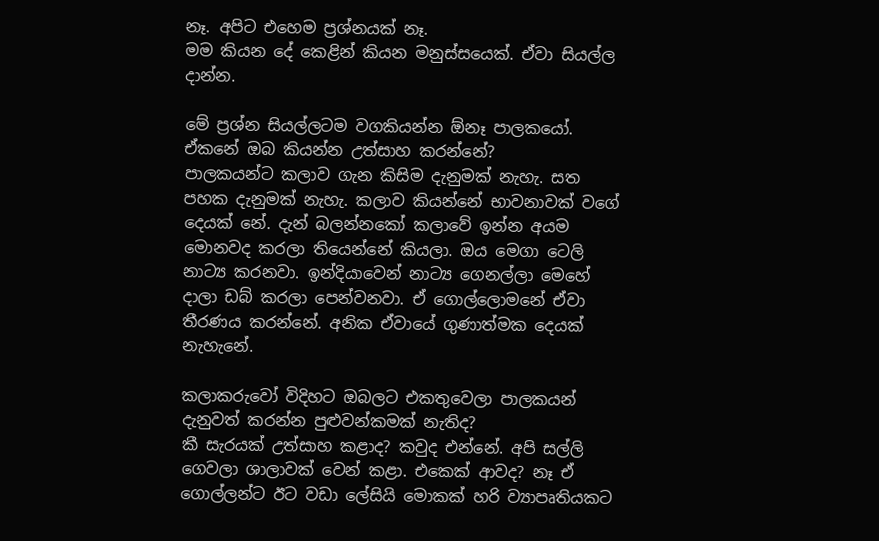නෑ. අපිට එහෙම ප්‍රශ්නයක් නෑ.
මම කියන දේ කෙළින් කියන මනුස්සයෙක්. ඒවා සියල්ල දාන්න.

මේ ප්‍රශ්න සියල්ලටම වගකියන්න ඕනෑ පාලකයෝ. ඒකනේ ඔබ කියන්න උත්සාහ කරන්නේ?
පාලකයන්ට කලාව ගැන කිසිම දැනුමක් නැහැ. සත පහක දැනුමක් නැහැ. කලාව කියන්නේ භාවනාවක් වගේ දෙයක් නේ. දැන් බලන්නකෝ කලාවේ ඉන්න අයම මොනවද කරලා තියෙන්නේ කියලා. ඔය මෙගා ටෙලි නාට්‍ය කරනවා. ඉන්දියාවෙන් නාට්‍ය ගෙනල්ලා මෙහේ දාලා ඩබ් කරලා පෙන්වනවා. ඒ ගොල්ලොමනේ ඒවා තීරණය කරන්නේ. අනික ඒවායේ ගුණාත්මක දෙයක් නැහැනේ.

කලාකරුවෝ විදිහට ඔබලට එකතුවෙලා පාලකයන් දැනුවත් කරන්න පුළුවන්කමක් නැතිද?
කී සැරයක් උත්සාහ කළාද? කවුද එන්නේ. අපි සල්ලි ගෙවලා ශාලාවක් වෙන් කළා. එකෙක් ආවද? නෑ ඒ ගොල්ලන්ට ඊට වඩා ලේසියි මොකක් හරි ව්‍යාපෘතියකට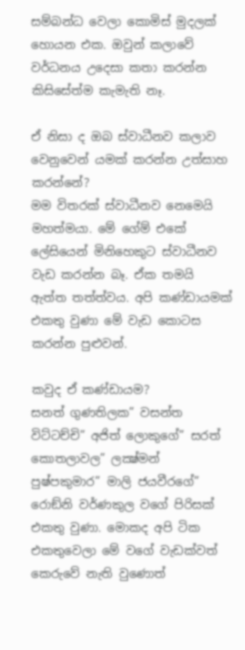සම්බන්ධ වෙලා කොමිස් මුදලක් හොයන එක. ඔවුන් කලාවේ වර්ධනය උදෙසා කතා කරන්න කිසිසේත්ම කැමැති නෑ.

ඒ නිසා ද ඔබ ස්වාධීනව කලාව වෙනුවෙන් යමක් කරන්න උත්සාහ කරන්නේ?
මම විතරක් ස්වාධීනව නෙමෙයි මහත්මයා. මේ ගේම් එකේ ලේසියෙන් මිනිහෙකුට ස්වාධීනව වැඩ කරන්න බෑ. ඒක තමයි ඇත්ත තත්ත්වය. අපි කණ්ඩායමක් එකතු වුණා මේ වැඩ කොටස කරන්න පුළුවන්.

කවුද ඒ කණ්ඩායම?
සනත් ගුණතිලක” වසන්ත විට්ටච්චි” අජිත් ලොකුගේ” සරත් කොතලාවල” ලක්‍ෂ්මන් පුෂ්පකුමාර” මාලි ජයවීරගේ” රොඞ්නි වර්ණකුල වගේ පිරිසක් එකතු වුණා. මොකද අපි ටික එකතුවෙලා මේ වගේ වැඩක්වත් කෙරුවේ නැති වුණොත්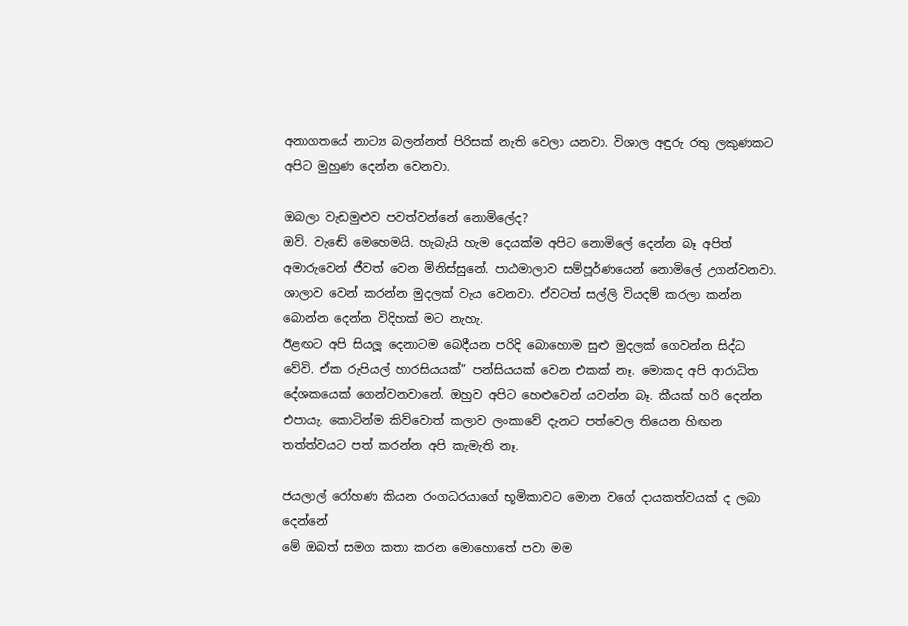අනාගතයේ නාට්‍ය බලන්නත් පිරිසක් නැති වෙලා යනවා. විශාල අඳුරු රතු ලකුණකට අපිට මුහුණ දෙන්න වෙනවා.

ඔබලා වැඩමුළුව පවත්වන්නේ නොමිලේද?
ඔව්. වැඬේ මෙහෙමයි. හැබැයි හැම දෙයක්ම අපිට නොමිලේ දෙන්න බෑ අපිත් අමාරුවෙන් ජීවත් වෙන මිනිස්සුනේ. පාඨමාලාව සම්පූර්ණයෙන් නොමිලේ උගන්වනවා.
ශාලාව වෙන් කරන්න මුදලක් වැය වෙනවා. ඒවටත් සල්ලි වියදම් කරලා කන්න බොන්න දෙන්න විදිහක් මට නැහැ.
ඊළඟට අපි සියලූ දෙනාටම බෙදීයන පරිදි බොහොම සුළු මුදලක් ගෙවන්න සිද්ධ වේවි. ඒක රුපියල් හාරසියයක්” පන්සියයක් වෙන එකක් නෑ. මොකද අපි ආරාධිත දේශකයෙක් ගෙන්වනවානේ. ඔහුව අපිට හෙළුවෙන් යවන්න බෑ. කීයක් හරි දෙන්න එපායැ. කොටින්ම කිව්වොත් කලාව ලංකාවේ දැනට පත්වෙල තියෙන හිඟන තත්ත්වයට පත් කරන්න අපි කැමැති නෑ.

ජයලාල් රෝහණ කියන රංගධරයාගේ භූමිකාවට මොන වගේ දායකත්වයක් ද ලබා දෙන්නේ
මේ ඔබත් සමග කතා කරන මොහොතේ පවා මම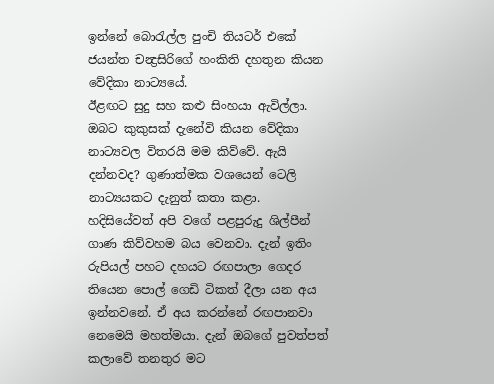ඉන්නේ බොරැල්ල පුංචි තියටර් එකේ ජයන්ත චන්‍ද්‍රසිරිගේ හංකිති දහතුන කියන වේදිකා නාට්‍යයේ.
ඊළඟට සුදු සහ කළු සිංහයා ඇවිල්ලා. ඔබට කුකුසක් දැනේවි කියන වේදිකා නාට්‍යවල විතරයි මම කිව්වේ. ඇයි දන්නවද? ගුණාත්මක වශයෙන් ටෙලි නාට්‍යයකට දැනුත් කතා කළා.
හදිසියේවත් අපි වගේ පළපුරුදු ශිල්පීන් ගාණ කිව්වහම බය වෙනවා. දැන් ඉතිං රුපියල් පහට දහයට රඟපාලා ගෙදර තියෙන පොල් ගෙඩි ටිකත් දීලා යන අය ඉන්නවනේ. ඒ අය කරන්නේ රඟපානවා නෙමෙයි මහත්මයා. දැන් ඔබගේ පුවත්පත් කලාවේ තනතුර මට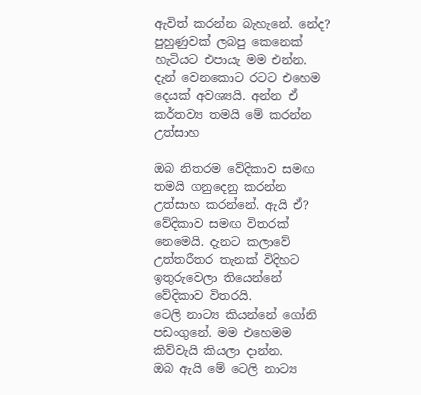ඇවිත් කරන්න බැහැනේ. නේද? පුහුණුවක් ලබපු කෙනෙක් හැටියට එපායැ මම එන්න. දැන් වෙනකොට රටට එහෙම දෙයක් අවශ්‍යයි. අන්න ඒ කර්තව්‍ය තමයි මේ කරන්න උත්සාහ

ඔබ නිතරම වේදිකාව සමඟ තමයි ගනුදෙනු කරන්න උත්සාහ කරන්නේ. ඇයි ඒ?
වේදිකාව සමඟ විතරක් නෙමෙයි. දැනට කලාවේ උත්තරීතර තැනක් විදිහට ඉතුරුවෙලා තියෙන්නේ වේදිකාව විතරයි.
ටෙලි නාට්‍ය කියන්නේ ගෝනි පඩංගුනේ. මම එහෙමම කිව්වැයි කියලා දාන්න.
ඔබ ඇයි මේ ටෙලි නාට්‍ය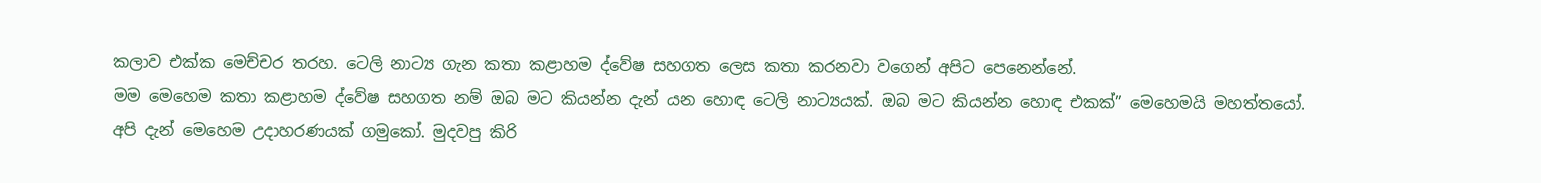කලාව එක්ක මෙච්චර තරහ. ටෙලි නාට්‍ය ගැන කතා කළාහම ද්වේෂ සහගත ලෙස කතා කරනවා වගෙන් අපිට පෙනෙන්නේ.
මම මෙහෙම කතා කළාහම ද්වේෂ සහගත නම් ඔබ මට කියන්න දැන් යන හොඳ ටෙලි නාට්‍යයක්. ඔබ මට කියන්න හොඳ එකක්” මෙහෙමයි මහත්තයෝ.
අපි දැන් මෙහෙම උදාහරණයක් ගමුකෝ. මුදවපු කිරි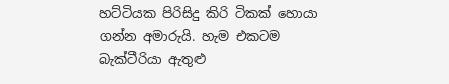හට්ටියක පිරිසිදු කිරි ටිකක් හොයා ගන්න අමාරුයි. හැම එකටම බැක්ටීරියා ඇතුළු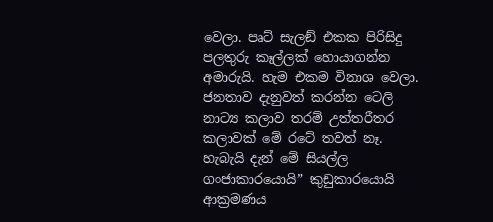වෙලා. පෘට් සැලඞ් එකක පිරිසිදු පලතුරු කෑල්ලක් හොයාගන්න අමාරුයි. හැම එකම විනාශ වෙලා. ජනතාව දැනුවත් කරන්න ටෙලි නාට්‍ය කලාව තරම් උත්තරීතර කලාවක් මේ රටේ තවත් නෑ. හැබැයි දැන් මේ සියල්ල ගංජාකාරයොයි” කුඩුකාරයොයි ආක්‍රමණය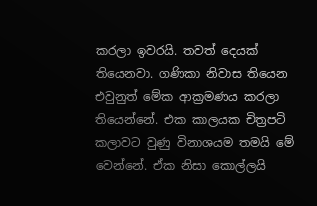කරලා ඉවරයි. තවත් දෙයක් තියෙනවා. ගණිකා නිවාස තියෙන එවුනුත් මේක ආක්‍රමණය කරලා තියෙන්නේ. එක කාලයක චිත්‍රපටි කලාවට වුණු විනාශයම තමයි මේ වෙන්නේ. ඒක නිසා කොල්ලයි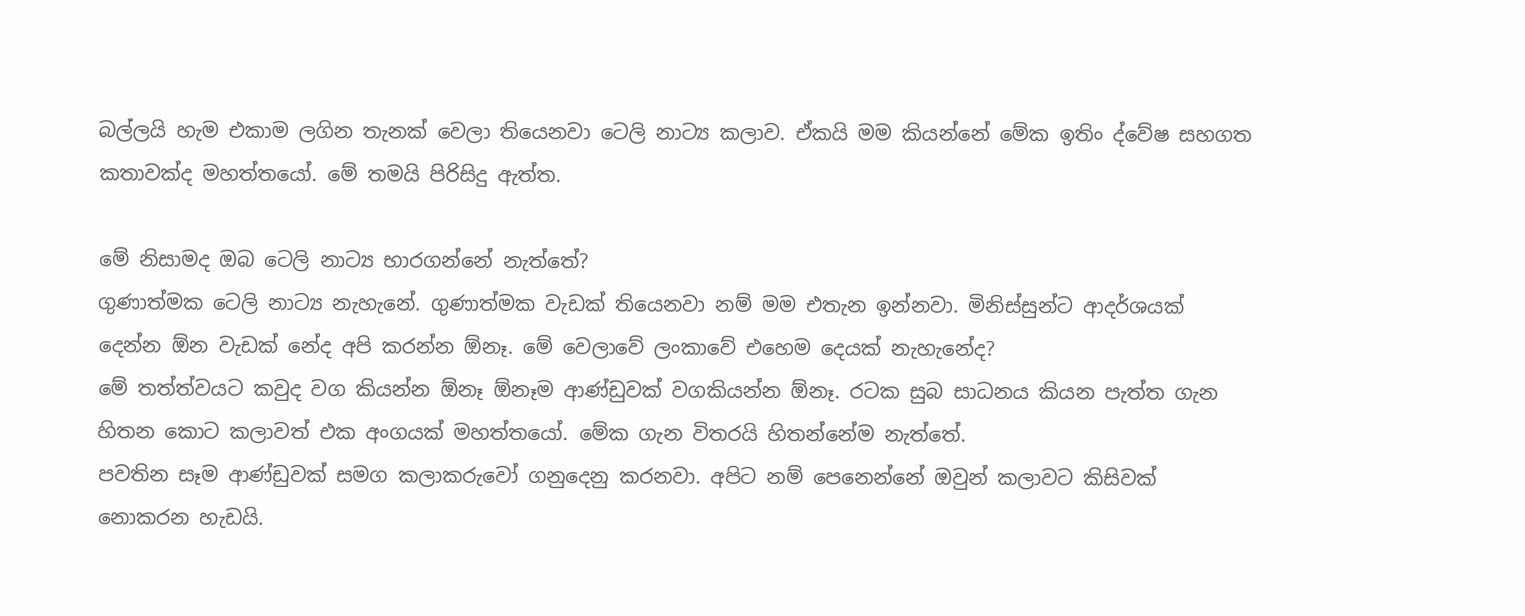බල්ලයි හැම එකාම ලගින තැනක් වෙලා තියෙනවා ටෙලි නාට්‍ය කලාව. ඒකයි මම කියන්නේ මේක ඉතිං ද්වේෂ සහගත කතාවක්ද මහත්තයෝ. මේ තමයි පිරිසිදු ඇත්ත.

මේ නිසාමද ඔබ ටෙලි නාට්‍ය භාරගන්නේ නැත්තේ?
ගුණාත්මක ටෙලි නාට්‍ය නැහැනේ. ගුණාත්මක වැඩක් තියෙනවා නම් මම එතැන ඉන්නවා. මිනිස්සුන්ට ආදර්ශයක් දෙන්න ඕන වැඩක් නේද අපි කරන්න ඕනෑ. මේ වෙලාවේ ලංකාවේ එහෙම දෙයක් නැහැනේද?
මේ තත්ත්වයට කවුද වග කියන්න ඕනෑ ඕනෑම ආණ්ඩුවක් වගකියන්න ඕනෑ. රටක සුබ සාධනය කියන පැත්ත ගැන හිතන කොට කලාවත් එක අංගයක් මහත්තයෝ. මේක ගැන විතරයි හිතන්නේම නැත්තේ.
පවතින සෑම ආණ්ඩුවක් සමග කලාකරුවෝ ගනුදෙනු කරනවා. අපිට නම් පෙනෙන්නේ ඔවුන් කලාවට කිසිවක් නොකරන හැඩයි.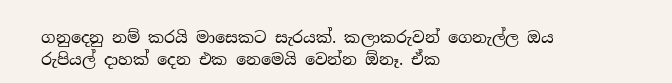ගනුදෙනු නම් කරයි මාසෙකට සැරයක්. කලාකරුවන් ගෙනැල්ල ඔය රුපියල් දාහක් දෙන එක නෙමෙයි වෙන්න ඕනෑ. ඒක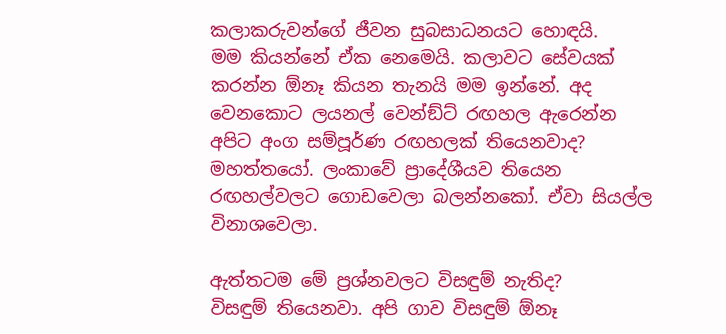කලාකරුවන්ගේ ජීවන සුබසාධනයට හොඳයි.
මම කියන්නේ ඒක නෙමෙයි. කලාවට සේවයක් කරන්න ඕනෑ කියන තැනයි මම ඉන්නේ. අද වෙනකොට ලයනල් වෙන්ඞ්ට් රඟහල ඇරෙන්න අපිට අංග සම්පූර්ණ රඟහලක් තියෙනවාද? මහත්තයෝ. ලංකාවේ ප්‍රාදේශීයව තියෙන රඟහල්වලට ගොඩවෙලා බලන්නකෝ. ඒවා සියල්ල විනාශවෙලා.

ඇත්තටම මේ ප්‍රශ්නවලට විසඳුම් නැතිද?
විසඳුම් තියෙනවා. අපි ගාව විසඳුම් ඕනෑ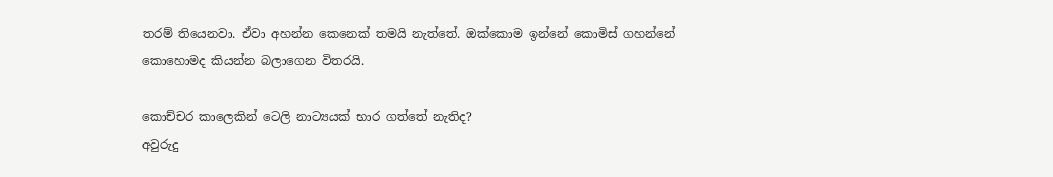තරම් තියෙනවා. ඒවා අහන්න කෙනෙක් තමයි නැත්තේ. ඔක්කොම ඉන්නේ කොමිස් ගහන්නේ කොහොමද කියන්න බලාගෙන විතරයි.

කොච්චර කාලෙකින් ටෙලි නාට්‍යයක් භාර ගත්තේ නැතිද?
අවුරුදු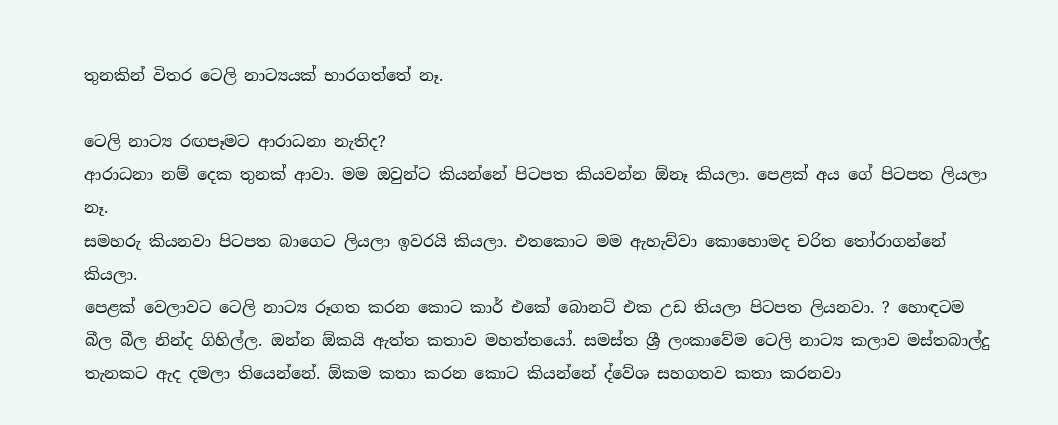තුනකින් විතර ටෙලි නාට්‍යයක් භාරගත්තේ නෑ.

ටෙලි නාට්‍ය රඟපෑමට ආරාධනා නැතිද?
ආරාධනා නම් දෙක තුනක් ආවා. මම ඔවුන්ට කියන්නේ පිටපත කියවන්න ඕනෑ කියලා. පෙළක් අය ගේ පිටපත ලියලා නෑ.
සමහරු කියනවා පිටපත බාගෙට ලියලා ඉවරයි කියලා. එතකොට මම ඇහැව්වා කොහොමද චරිත තෝරාගන්නේ කියලා.
පෙළක් වෙලාවට ටෙලි නාට්‍ය රූගත කරන කොට කාර් එකේ බොනට් එක උඩ තියලා පිටපත ලියනවා. ? හොඳටම බීල බීල නින්ද ගිහිල්ල. ඔන්න ඕකයි ඇත්ත කතාව මහත්තයෝ. සමස්ත ශ්‍රී ලංකාවේම ටෙලි නාට්‍ය කලාව මස්තබාල්දු තැනකට ඇද දමලා තියෙන්නේ. ඕකම කතා කරන කොට කියන්නේ ද්වේශ සහගතව කතා කරනවා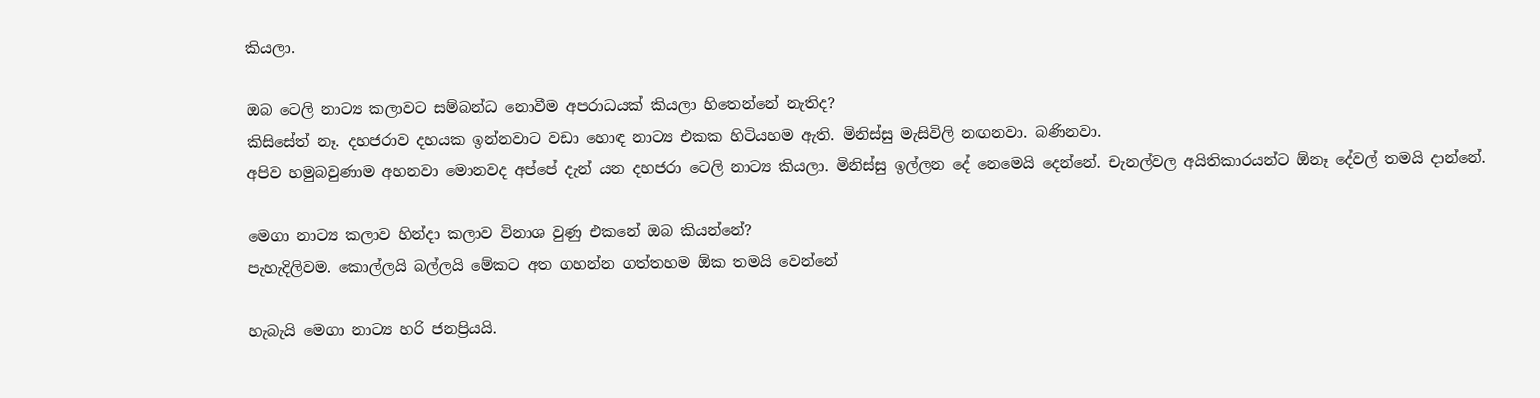කියලා.

ඔබ ටෙලි නාට්‍ය කලාවට සම්බන්ධ නොවීම අපරාධයක් කියලා හිතෙන්නේ නැතිද?
කිසිසේත් නෑ. දහජරාව දහයක ඉන්නවාට වඩා හොඳ නාට්‍ය එකක හිටියහම ඇති. මිනිස්සු මැසිවිලි නඟනවා. බණිනවා.
අපිව හමුබවුණාම අහනවා මොනවද අප්පේ දැන් යන දහජරා ටෙලි නාට්‍ය කියලා. මිනිස්සු ඉල්ලන දේ නෙමෙයි දෙන්නේ. චැනල්වල අයිතිකාරයන්ට ඕනෑ දේවල් තමයි දාන්නේ.

මෙගා නාට්‍ය කලාව හින්දා කලාව විනාශ වුණු එකනේ ඔබ කියන්නේ?
පැහැදිලිවම. කොල්ලයි බල්ලයි මේකට අත ගහන්න ගත්තහම ඕක තමයි වෙන්නේ

හැබැයි මෙගා නාට්‍ය හරි ජනප්‍රියයි.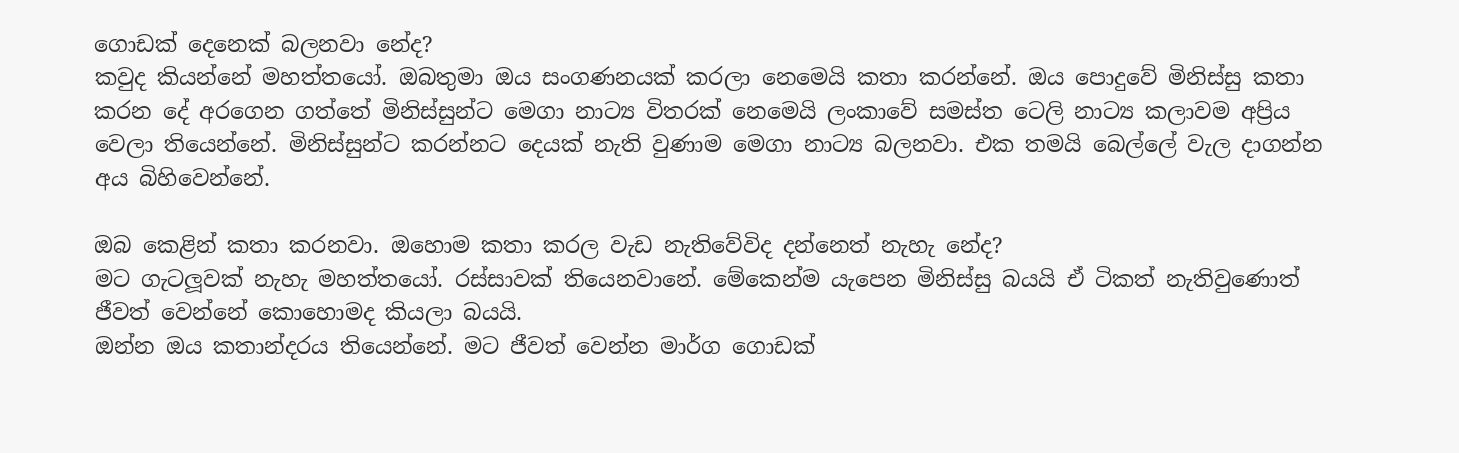ගොඩක් දෙනෙක් බලනවා නේද?
කවුද කියන්නේ මහත්තයෝ. ඔබතුමා ඔය සංගණනයක් කරලා නෙමෙයි කතා කරන්නේ. ඔය පොදුවේ මිනිස්සු කතා කරන දේ අරගෙන ගත්තේ මිනිස්සුන්ට මෙගා නාට්‍ය විතරක් නෙමෙයි ලංකාවේ සමස්ත ටෙලි නාට්‍ය කලාවම අප්‍රිය වෙලා තියෙන්නේ. මිනිස්සුන්ට කරන්නට දෙයක් නැති වුණාම මෙගා නාට්‍ය බලනවා. එක තමයි බෙල්ලේ වැල දාගන්න අය බිහිවෙන්නේ.

ඔබ කෙළින් කතා කරනවා. ඔහොම කතා කරල වැඩ නැතිවේවිද දන්නෙත් නැහැ නේද?
මට ගැටලූවක් නැහැ මහත්තයෝ. රස්සාවක් තියෙනවානේ. මේකෙන්ම යැපෙන මිනිස්සු බයයි ඒ ටිකත් නැතිවුණොත් ජීවත් වෙන්නේ කොහොමද කියලා බයයි.
ඔන්න ඔය කතාන්දරය තියෙන්නේ. මට ජීවත් වෙන්න මාර්ග ගොඩක්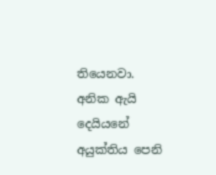තියෙනවා. අනික ඇයි දෙයියනේ අයුක්තිය පෙනි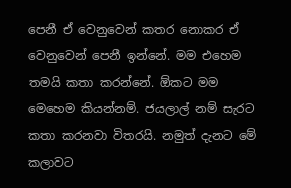පෙනී ඒ වෙනුවෙන් කතර නොකර ඒ වෙනුවෙන් පෙනී ඉන්නේ. මම එහෙම තමයි කතා කරන්නේ. ඕකට මම මෙහෙම කියන්නම්. ජයලාල් නම් සැරට කතා කරනවා විතරයි. නමුත් දැනට මේ කලාවට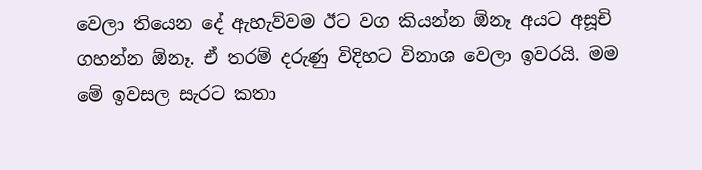වෙලා තියෙන දේ ඇහැව්වම ඊට වග කියන්න ඕනෑ අයට අසූචි ගහන්න ඕනෑ. ඒ තරම් දරුණු විදිහට විනාශ වෙලා ඉවරයි. මම මේ ඉවසල සැරට කතා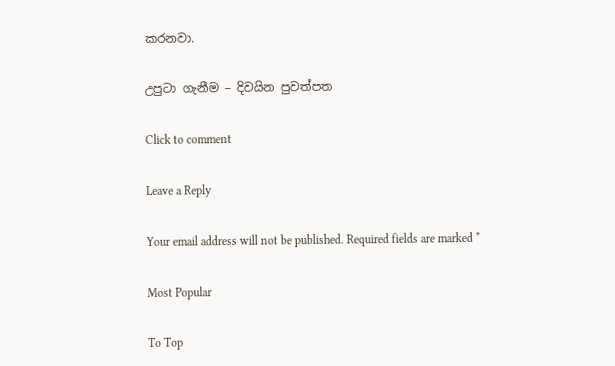කරනවා.

උපුටා ගැනීම – දිවයින පුවත්පත

Click to comment

Leave a Reply

Your email address will not be published. Required fields are marked *

Most Popular

To Top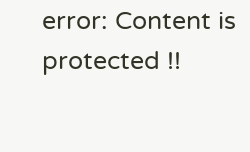error: Content is protected !!